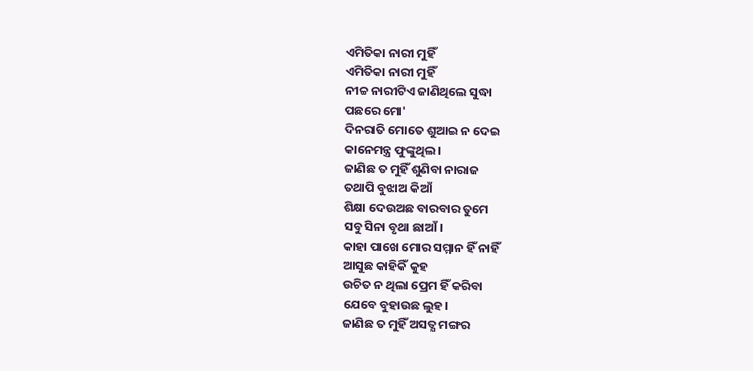ଏମିତିକା ନାରୀ ମୁହିଁ
ଏମିତିକା ନାରୀ ମୁହିଁ
ନୀଚ୍ଚ ନାରୀଟିଏ ଜାଣିଥିଲେ ସୁଦ୍ଧା
ପଛରେ ମୋ'
ଦିନରାତି ମୋତେ ଶୁଆଇ ନ ଦେଇ
କାନେମନ୍ତ୍ର ଫୁଙ୍କୁଥିଲ।
ଜାଣିଛ ତ ମୁହିଁ ଶୁଣିବା ନାରାଜ
ତଥାପି ବୁଝାଅ କିଆଁ
ଶିକ୍ଷା ଦେଉଅଛ ବାରବାର ତୁମେ
ସବୁ ସିନା ବୃଥା ଛାଆଁ।
କାହା ପାଖେ ମୋର ସମ୍ମାନ ହିଁ ନାହିଁ
ଆସୁଛ କାହିକିଁ କୁହ
ଉଚିତ ନ ଥିଲା ପ୍ରେମ ହିଁ କରିବା
ଯେବେ ବୁହାଉଛ ଲୁହ।
ଜାଣିଛ ତ ମୁହିଁ ଅସତ୍ଯ ମଙ୍ଗର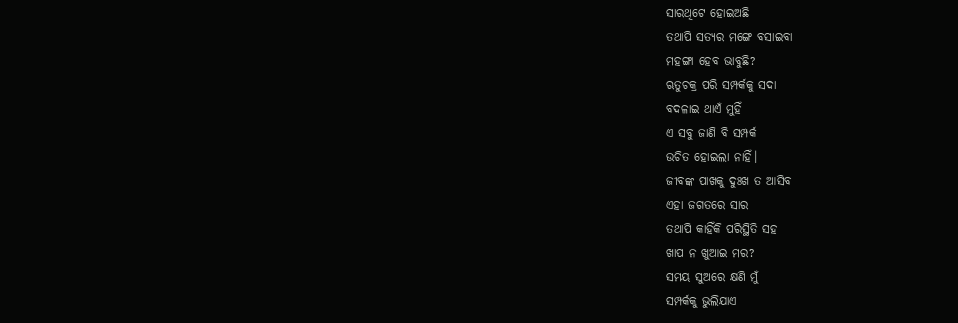ସାରଥିଟେ ହୋଇଅଛି
ତଥାପି ସତ୍ଯର ମଙ୍ଗେ ବସାଇବା
ମହଙ୍ଗା ହେବ ଭାବୁଛି?
ଋତୁଚକ୍ର ପରି ସମ୍ପର୍କକୁ ସଦା
ବଦଳାଇ ଥାଏଁ ମୁହିଁ
ଏ ସବୁ ଜାଣି ବି ସମ୍ପର୍କ
ଉଚିତ ହୋଇଲା ନାହିଁ।
ଜୀବଙ୍କ ପାଖକୁ ଦୁଃଖ ତ ଆସିବ
ଏହା ଜଗତରେ ସାର
ତଥାପି କାହିଁକି ପରିସ୍ଥିତି ସହ
ଖାପ ନ ଖୁଆଇ ମର?
ସମୟ ସୁଅରେ କ୍ଷଣି ମୁଁ
ସମ୍ପର୍କକୁ ଭୁଲିଯାଏ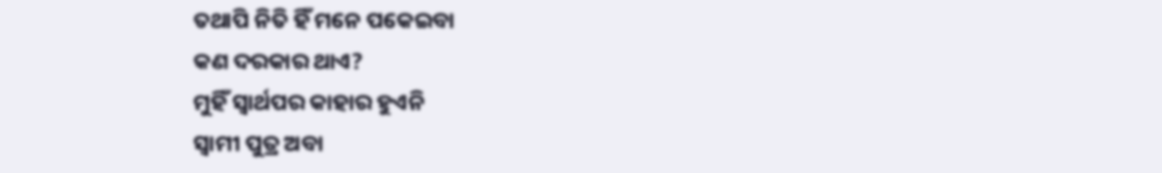ତଥାପି ନିତି ହିଁ ମନେ ପକେଇବା
କଣ ଦରକାର ଥାଏ?
ମୁହିଁ ସ୍ବାର୍ଥପର କାହାର ହୁଏନି
ସ୍ବାମୀ ପୁତ୍ର ଅବା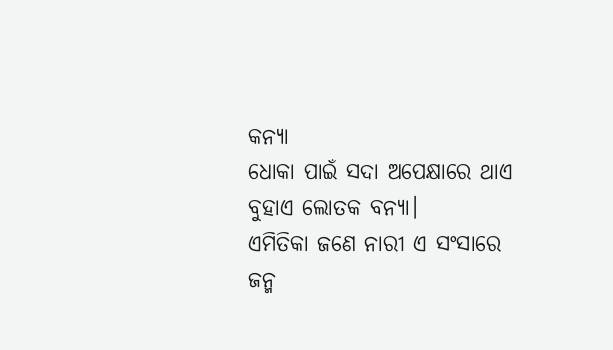କନ୍ଯା
ଧୋକା ପାଇଁ ସଦା ଅପେକ୍ଷାରେ ଥାଏ
ବୁହାଏ ଲୋତକ ବନ୍ଯା।
ଏମିତିକା ଜଣେ ନାରୀ ଏ ସଂସାରେ
ଜନ୍ମ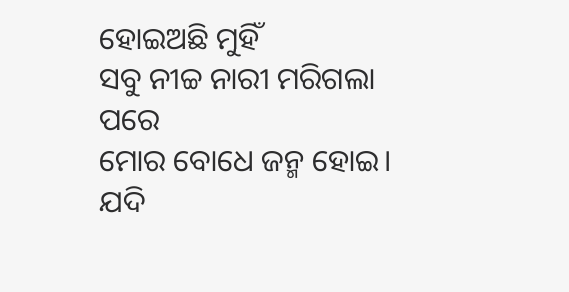ହୋଇଅଛି ମୁହିଁ
ସବୁ ନୀଚ୍ଚ ନାରୀ ମରିଗଲା ପରେ
ମୋର ବୋଧେ ଜନ୍ମ ହୋଇ।
ଯଦି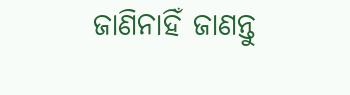ଜାଣିନାହିଁ ଜାଣନ୍ତୁ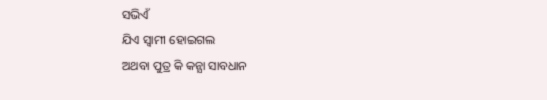ସଭିଏଁ
ଯିଏ ସ୍ବାମୀ ହୋଇଗଲ
ଅଥବା ପୁତ୍ର କି କନ୍ଯା ସାବଧାନ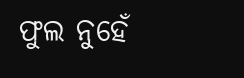ଫୁଲ ନୁହେଁ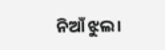ନିଆଁ ଝୁଲ।